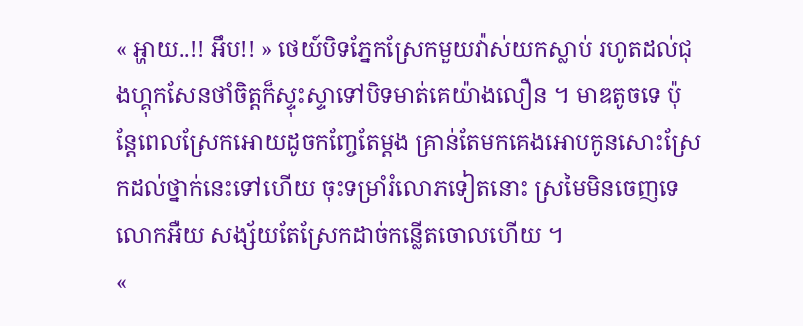« អ្ហាយ..!! អឹប!! » ថេយ៍បិទភ្នែកស្រែកមួយវ៉ាស់យកស្លាប់ រហូតដល់ជុងហ្គុកសែនថាំចិត្តក៏ស្ទុះស្ទាទៅបិទមាត់គេយ៉ាងលឿន ។ មាឌតូចទេ ប៉ុន្តែពេលស្រែកអោយដូចកញ្ចែតែម្ដង គ្រាន់តែមកគេងអោបកូនសោះស្រែកដល់ថ្នាក់នេះទៅហើយ ចុះទម្រាំរំលោភទៀតនោះ ស្រមៃមិនចេញទេលោកអឺយ សង្ស័យតែស្រែកដាច់កន្លើតចោលហើយ ។
«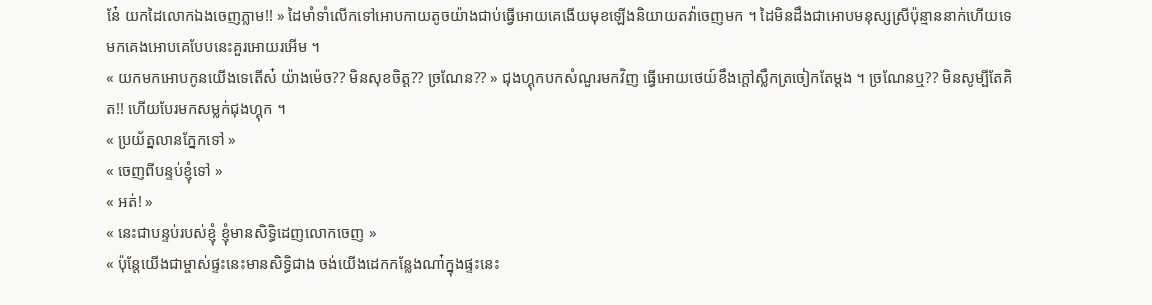នែ៎ យកដៃលោកឯងចេញភ្លាម!! » ដៃមាំទាំលើកទៅអោបកាយតូចយ៉ាងជាប់ធ្វើអោយគេងើយមុខឡើងនិយាយតវ៉ាចេញមក ។ ដៃមិនដឹងជាអោបមនុស្សស្រីប៉ុន្មាននាក់ហើយទេ មកគេងអោបគេបែបនេះគួរអោយរអើម ។
« យកមកអោបកូនយើងទេតើស៎ យ៉ាងម៉េច?? មិនសុខចិត្ត?? ច្រណែន?? » ជុងហ្គុកបកសំណួរមកវិញ ធ្វើអោយថេយ៍ខឹងក្ដៅស្លឹកត្រចៀកតែម្ដង ។ ច្រណែនឬ?? មិនសូម្បីតែគិត!! ហើយបែរមកសម្លក់ជុងហ្គុក ។
« ប្រយ័ត្នលានភ្នែកទៅ »
« ចេញពីបន្ទប់ខ្ញុំទៅ »
« អត់! »
« នេះជាបន្ទប់របស់ខ្ញុំ ខ្ញុំមានសិទ្ធិដេញលោកចេញ »
« ប៉ុន្តែយើងជាម្ចាស់ផ្ទះនេះមានសិទ្ធិជាង ចង់យើងដេកកន្លែងណា៎ក្នុងផ្ទះនេះ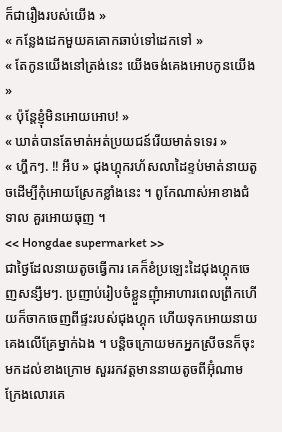ក៏ជារឿងរបស់យើង »
« កន្លែងដេកមួយគគោកឆាប់ទៅដេកទៅ »
« តែកូនយើងនៅត្រង់នេះ យើងចង់គេងអោបកូនយើង »
« ប៉ុន្តែខ្ញុំមិនអោយអោប! »
« ឃាត់បានតែមាត់អត់ប្រយជន៍រើយមាត់ទទេរ »
« ហ្ហឹកៗ. !! អឹប » ជុងហ្គុករហ័សលាដៃខ្ទប់មាត់នាយតូចដើម្បីកុំអោយស្រែកខ្លាំងនេះ ។ ពូកែណាស់អាខាងជំទាល គួរអោយធុញ ។
<< Hongdae supermarket >>
ជាថ្ងៃដែលនាយតូចធ្វើការ គេក៏ខំប្រឡេះដៃជុងហ្គុកចេញសន្សឹមៗ. ប្រញាប់រៀបចំខ្លួនញុំាអាហារពេលព្រឹកហើយក៏ចាកចេញពីផ្ទះរបស់ជុងហ្គុក ហើយទុកអោយនាយគេងលើគ្រែម្នាក់ឯង ។ បន្តិចក្រោយមកអ្នកស្រីចនក៏ចុះមកដល់ខាងក្រោម សួររកវត្តមាននាយតូចពីអ៊ុំណាម ក្រែងលោរគេ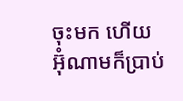ចុះមក ហើយអ៊ុំណាមក៏ប្រាប់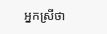អ្នកស្រីថា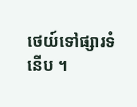ថេយ៍ទៅផ្សារទំនើប ។